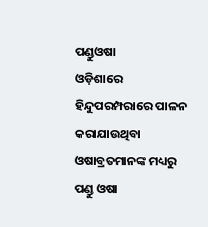ପଣ୍ଡୁଓଷା
ଓଡ଼ିଶାରେ ହିନ୍ଦୁପରମ୍ପରାରେ ପାଳନ କରାଯାଉଥିବା ଓଷାବ୍ରତମାନଙ୍କ ମଧ୍ୟରୁ ପଣ୍ଡୁ ଓଷା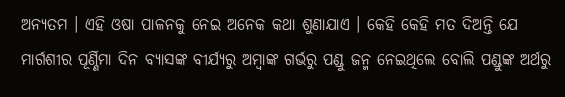ଅନ୍ୟତମ । ଏହି ଓଷା ପାଳନକୁ ନେଇ ଅନେକ କଥା ଶୁଣାଯାଏ । କେହି କେହି ମତ ଦିଅନ୍ତି ଯେ ମାର୍ଗଶୀର ପୂର୍ଣ୍ଣିମା ଦିନ ବ୍ୟାସଙ୍କ ବୀର୍ଯ୍ୟରୁ ଅମ୍ବାଙ୍କ ଗର୍ଭରୁ ପଣ୍ଡୁ ଜନ୍ମ ନେଇଥିଲେ ବୋଲି ପଣ୍ଡୁଙ୍କ ଅର୍ଥରୁ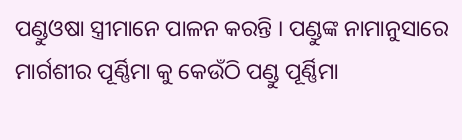ପଣ୍ଡୁଓଷା ସ୍ତ୍ରୀମାନେ ପାଳନ କରନ୍ତି । ପଣ୍ଡୁଙ୍କ ନାମାନୁସାରେ ମାର୍ଗଶୀର ପୂର୍ଣ୍ଣିମା କୁ କେଉଁଠି ପଣ୍ଡୁ ପୂର୍ଣ୍ଣିମା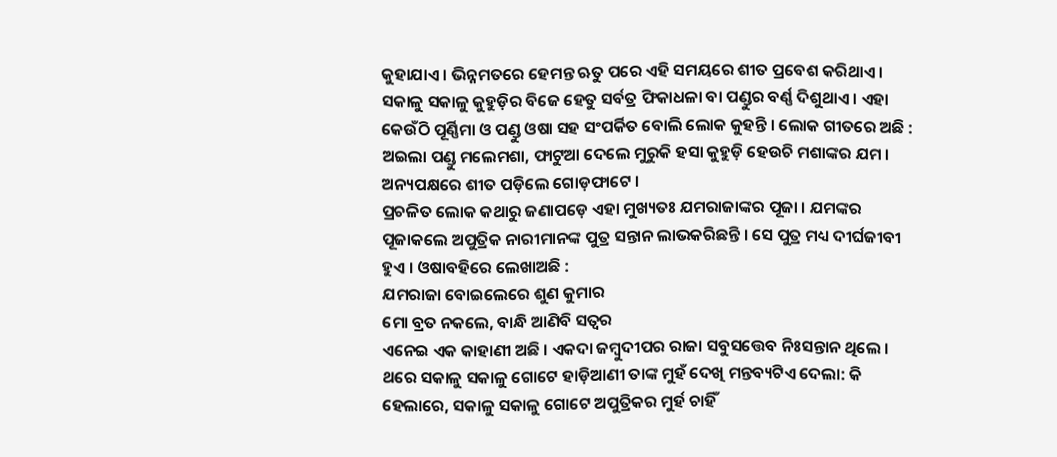କୁହାଯାଏ । ଭିନ୍ନମତରେ ହେମନ୍ତ ଋତୁ ପରେ ଏହି ସମୟରେ ଶୀତ ପ୍ରବେଶ କରିଥାଏ । ସକାଳୁ ସକାଳୁ କୁହୁଡ଼ିର ବିଜେ ହେତୁ ସର୍ବତ୍ର ଫିକାଧଳା ବା ପଣ୍ଡୁର ବର୍ଣ୍ଣ ଦିଶୁଥାଏ । ଏହା କେଉଁଠି ପୂର୍ଣ୍ଣିମା ଓ ପଣ୍ଡୁ ଓଷା ସହ ସଂପର୍କିତ ବୋଲି ଲୋକ କୁହନ୍ତି । ଲୋକ ଗୀତରେ ଅଛି :
ଅଇଲା ପଣ୍ଡୁ ମଲେମଶା, ଫାଟୁଆ ଦେଲେ ମୁରୁକି ହସା କୁହୁଡ଼ି ହେଉଚି ମଶାଙ୍କର ଯମ । ଅନ୍ୟପକ୍ଷରେ ଶୀତ ପଡ଼ିଲେ ଗୋଡ଼ଫାଟେ ।
ପ୍ରଚଳିତ ଲୋକ କଥାରୁ ଜଣାପଡ଼େ ଏହା ମୁଖ୍ୟତଃ ଯମରାଜାଙ୍କର ପୂଜା । ଯମଙ୍କର ପୂଜାକଲେ ଅପୁତ୍ରିକ ନାରୀମାନଙ୍କ ପୁତ୍ର ସନ୍ତାନ ଲାଭକରିଛନ୍ତି । ସେ ପୁତ୍ର ମଧ୍ୟ ଦୀର୍ଘଜୀବୀ ହୁଏ । ଓଷାବହିରେ ଲେଖାଅଛି :
ଯମରାଜା ବୋଇଲେରେ ଶୁଣ କୁମାର
ମୋ ବ୍ରତ ନକଲେ, ବାନ୍ଧି ଆଣିବି ସତ୍ୱର
ଏନେଇ ଏକ କାହାଣୀ ଅଛି । ଏକଦା ଜମ୍ବୁଦୀପର ରାଜା ସବୁସତ୍ତେବ ନିଃସନ୍ତାନ ଥିଲେ । ଥରେ ସକାଳୁ ସକାଳୁ ଗୋଟେ ହାଡ଼ିଆଣୀ ତାଙ୍କ ମୁହଁ ଦେଖି ମନ୍ତବ୍ୟଟିଏ ଦେଲା: କି ହେଲାରେ, ସକାଳୁ ସକାଳୁ ଗୋଟେ ଅପୁତ୍ରିକର ମୁର୍ହ ଚାହିଁ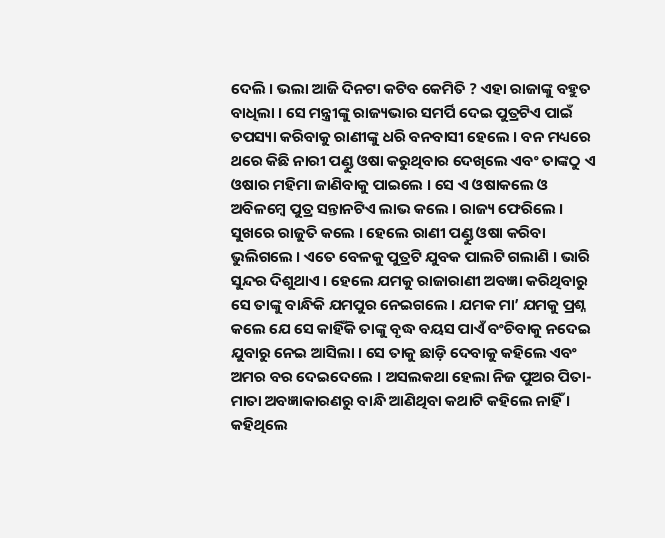ଦେଲି । ଭଲା ଆଜି ଦିନଟା କଟିବ କେମିତି ? ଏହା ରାଜାଙ୍କୁ ବହୁତ ବାଧିଲା । ସେ ମନ୍ତ୍ରୀଙ୍କୁ ରାଜ୍ୟଭାର ସମର୍ପି ଦେଇ ପୁତ୍ରଟିଏ ପାଇଁ ତପସ୍ୟା କରିବାକୁ ରାଣୀଙ୍କୁ ଧରି ବନବାସୀ ହେଲେ । ବନ ମଧ୍ୟରେ ଥରେ କିଛି ନାରୀ ପଣ୍ଡୁ ଓଷା କରୁଥିବାର ଦେଖିଲେ ଏବଂ ତାଙ୍କଠୁ ଏ ଓଷାର ମହିମା ଜାଣିବାକୁ ପାଇଲେ । ସେ ଏ ଓଷାକଲେ ଓ ଅବିଳମ୍ବେ ପୁତ୍ର ସନ୍ତାନଟିଏ ଲାଭ କଲେ । ରାଜ୍ୟ ଫେରିଲେ । ସୁଖରେ ରାଜୁତି କଲେ । ହେଲେ ରାଣୀ ପଣ୍ଡୁ ଓଷା କରିବା ଭୁଲିଗଲେ । ଏତେ ବେଳକୁ ପୁତ୍ରଟି ଯୁବକ ପାଲଟି ଗଲାଣି । ଭାରି ସୁନ୍ଦର ଦିଶୁଥାଏ । ହେଲେ ଯମକୁ ରାଜାରାଣୀ ଅବଜ୍ଞା କରିଥିବାରୁ ସେ ତାଙ୍କୁ ବାନ୍ଧିକି ଯମପୁର ନେଇଗଲେ । ଯମକ ମା’ ଯମକୁ ପ୍ରଶ୍ନ କଲେ ଯେ ସେ କାହିଁକି ତାଙ୍କୁ ବୃଦ୍ଧ ବୟସ ପାଏଁ ବଂଚିବାକୁ ନଦେଇ ଯୁବାରୁ ନେଇ ଆସିଲା । ସେ ତାକୁ ଛାଡ଼ି ଦେବାକୁ କହିଲେ ଏବଂ ଅମର ବର ଦେଇଦେଲେ । ଅସଲକଥା ହେଲା ନିଜ ପୁଅର ପିତା-ମାତା ଅବଜ୍ଞାକାରଣରୁ ବାନ୍ଧି ଆଣିଥିବା କଥାଟି କହିଲେ ନାହିଁ । କହିଥିଲେ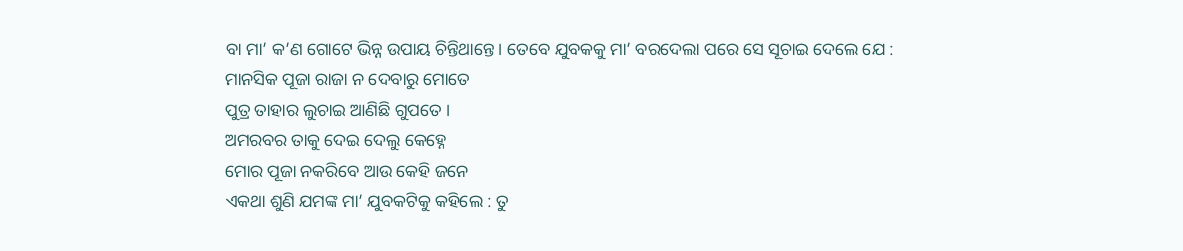ବା ମା’ କ’ଣ ଗୋଟେ ଭିନ୍ନ ଉପାୟ ଚିନ୍ତିଥାନ୍ତେ । ତେବେ ଯୁବକକୁ ମା’ ବରଦେଲା ପରେ ସେ ସୂଚାଇ ଦେଲେ ଯେ :
ମାନସିକ ପୂଜା ରାଜା ନ ଦେବାରୁ ମୋତେ
ପୁତ୍ର ତାହାର ଲୁଚାଇ ଆଣିଛି ଗୁପତେ ।
ଅମରବର ତାକୁ ଦେଇ ଦେଲୁ କେହ୍ନେ
ମୋର ପୂଜା ନକରିବେ ଆଉ କେହି ଜନେ
ଏକଥା ଶୁଣି ଯମଙ୍କ ମା’ ଯୁବକଟିକୁ କହିଲେ : ତୁ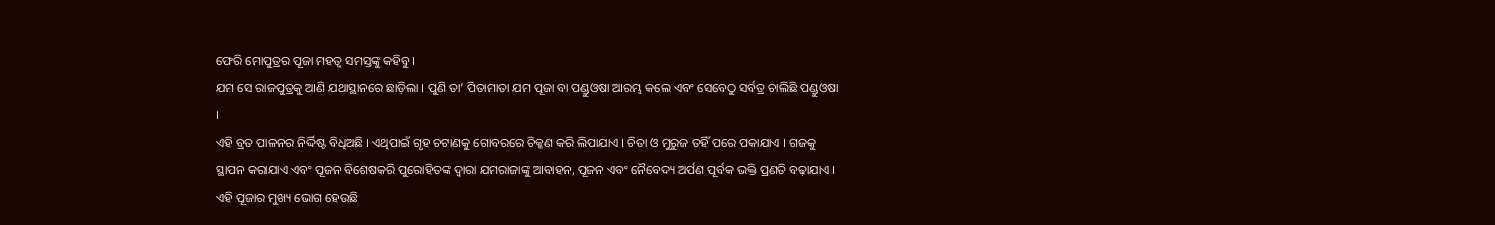ଫେରି ମୋପୁତ୍ରର ପୂଜା ମହତ୍ୱ ସମସ୍ତଙ୍କୁ କହିବୁ ।
ଯମ ସେ ରାଜପୁତ୍ରକୁ ଆଣି ଯଥାସ୍ଥାନରେ ଛାଡ଼ିଲା । ପୁଣି ତା’ ପିତାମାତା ଯମ ପୂଜା ବା ପଣ୍ଡୁଓଷା ଆରମ୍ଭ କଲେ ଏବଂ ସେବେଠୁ ସର୍ବତ୍ର ଚାଲିଛି ପଣ୍ଡୁଓଷା ।
ଏହି ବ୍ରତ ପାଳନର ନିର୍ଦ୍ଦିଷ୍ଟ ବିଧିଅଛି । ଏଥିପାଇଁ ଗୃହ ଚଟାଣକୁ ଗୋବରରେ ଚିକ୍କଣ କରି ଲିପାଯାଏ । ଚିତା ଓ ମୁରୁଜ ତହିଁ ପରେ ପକାଯାଏ । ଗଜକୁ ସ୍ଥାପନ କରାଯାଏ ଏବଂ ପୂଜନ ବିଶେଷକରି ପୁରୋହିତଙ୍କ ଦ୍ୱାରା ଯମରାଜାଙ୍କୁ ଆବାହନ, ପୂଜନ ଏବଂ ନୈବେଦ୍ୟ ଅର୍ପଣ ପୂର୍ବକ ଭକ୍ତି ପ୍ରଣତି ବଢ଼ାଯାଏ ।
ଏହି ପୂଜାର ମୁଖ୍ୟ ଭୋଗ ହେଉଛି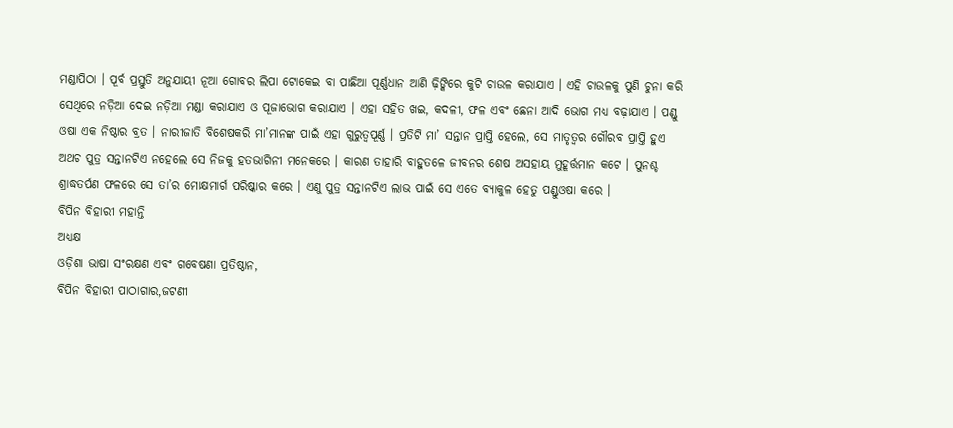ମଣ୍ଡାପିଠା । ପୂର୍ବ ପ୍ରସ୍ତୁତି ଅନୁଯାୟୀ ନୂଆ ଗୋବର ଲିପା ଟୋକେଇ ବା ପାଛିଆ ପୂର୍ଣ୍ଣଧାନ ଆଣି ଢ଼ିଙ୍କିରେ କୁଟି ଚାଉଳ କରାଯାଏ । ଏହି ଚାଉଳକୁ ପୁଣି ଚୁନା କରି ସେଥିରେ ନଡ଼ିଆ ଦେଇ ନଡ଼ିଆ ମଣ୍ଡା କରାଯାଏ ଓ ପୂଜାଭୋଗ କରାଯାଏ । ଏହା ସହିତ ଖଇ, କଦଳୀ, ଫଳ ଏବଂ ଛେନା ଆଦି ଭୋଗ ମଧ୍ୟ ବଢ଼ାଯାଏ । ପଣ୍ଡୁ ଓଷା ଏକ ନିଷ୍ଠାର ବ୍ରତ । ନାରୀଜାତି ବିଶେଷକରି ମା’ମାନଙ୍କ ପାଇଁ ଏହା ଗୁରୁତ୍ୱପୂର୍ଣ୍ଣ । ପ୍ରତିଟି ମା’ ସନ୍ତାନ ପ୍ରାପ୍ତି ହେଲେ, ସେ ମାତୃତ୍ୱର ଗୌରବ ପ୍ରାପ୍ତି ହୁଏ ଅଥଚ ପୁତ୍ର ସନ୍ତାନଟିଏ ନହେଲେ ସେ ନିଜକୁ ହତଭାଗିନୀ ମନେକରେ । କାରଣ ତାହାରି ବାହୁତଳେ ଜୀବନର ଶେଷ ଅସହାୟ ମୁହୂର୍ତ୍ତମାନ କଟେ । ପୁନଶ୍ଚ ଶ୍ରାଦ୍ଧତର୍ପଣ ଫଳରେ ସେ ତା’ର ମୋକ୍ଷମାର୍ଗ ପରିଷ୍କାର କରେ । ଏଣୁ ପୁତ୍ର ସନ୍ତାନଟିଏ ଲାଭ ପାଇଁ ସେ ଏତେ ବ୍ୟାକୁଳ ହେତୁ ପଣ୍ଡୁଓଷା କରେ ।
ବିପିନ ବିହାରୀ ମହାନ୍ତି
ଅଧ୍ୟକ୍ଷ
ଓଡ଼ିଶା ଭାଷା ସଂରକ୍ଷଣ ଏବଂ ଗବେଷଣା ପ୍ରତିଷ୍ଠାନ,
ବିପିନ ବିହାରୀ ପାଠାଗାର,ଜଟଣୀ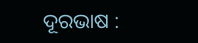ଦୂରଭାଷ :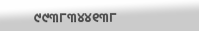୯୯୩୮୩୪୪୧୩୮